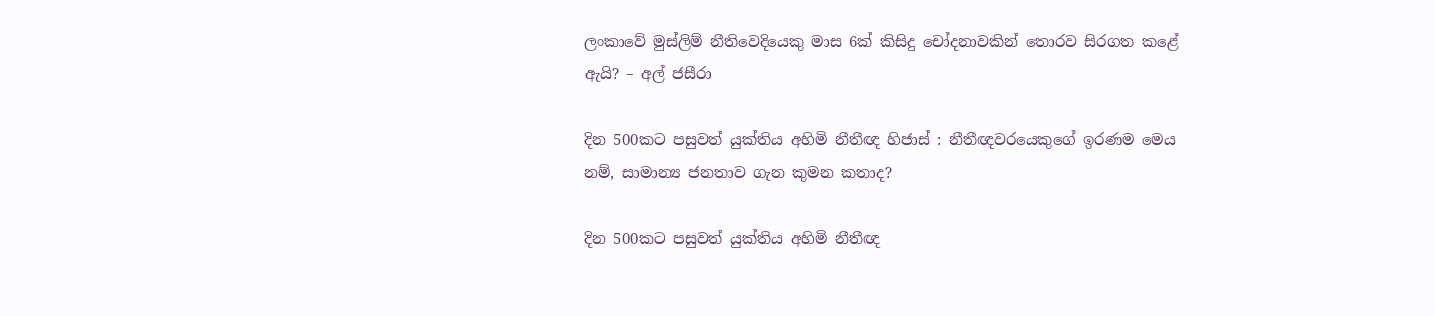ලංකාවේ මුස්ලිම් නීතිවෙදියෙකු මාස 6ක් කිසිදු චෝදනාවකින් තොරව සිරගත කළේ ඇයි? – අල් ජසීරා

දින 500කට පසුවත් යුක්තිය අහිමි නීතීඥ හිජාස් : නීතීඥවරයෙකුගේ ඉරණම මෙය නම්, සාමාන්‍ය ජනතාව ගැන කුමන කතාද?

දින 500කට පසුවත් යුක්තිය අහිමි නීතීඥ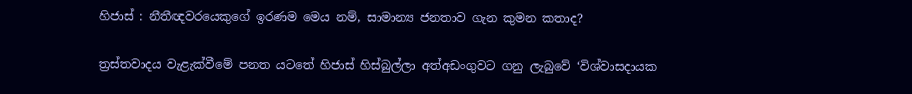හිජාස් : නීතීඥවරයෙකුගේ ඉරණම මෙය නම්, සාමාන්‍ය ජනතාව ගැන කුමන කතාද?

ත්‍රස්තවාදය වැළැක්වීමේ පනත යටතේ හිජාස් හිස්බුල්ලා අත්අඩංගුවට ගනු ලැබුවේ ‘විශ්වාසදායක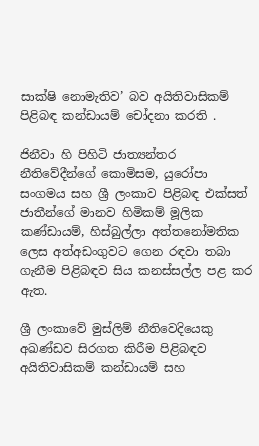සාක්ෂි නොමැතිව’ බව අයිතිවාසිකම් පිළිබඳ කන්ඩායම් චෝදනා කරති .

ජිනීවා හි පිහිටි ජාත්‍යන්තර නීතිවේදීන්ගේ කොමිසම, යුරෝපා සංගමය සහ ශ්‍රී ලංකාව පිළිබඳ එක්සත් ජාතීන්ගේ මානව හිමිකම් මූලික කණ්ඩායම්, හිස්බුල්ලා අත්තනෝමතික ලෙස අත්අඩංගුවට ගෙන රඳවා තබා ගැනීම පිළිබඳව සිය කනස්සල්ල පළ කර ඇත.

ශ්‍රී ලංකාවේ මුස්ලිම් නීතිවෙදියෙකු අඛණ්ඩව සිරගත කිරීම පිළිබඳව අයිතිවාසිකම් කන්ඩායම් සහ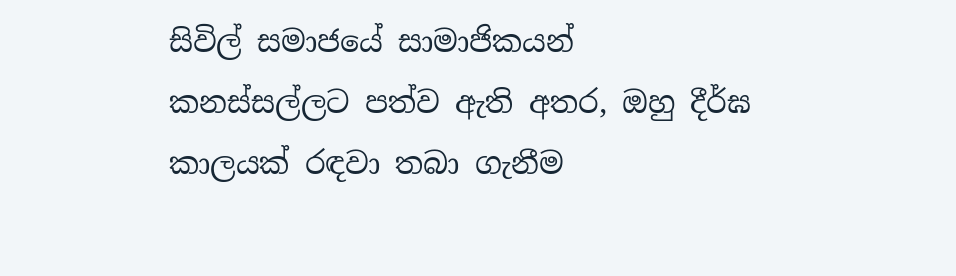සිවිල් සමාජයේ සාමාජිකයන් කනස්සල්ලට පත්ව ඇති අතර, ඔහු දීර්ඝ කාලයක් රඳවා තබා ගැනීම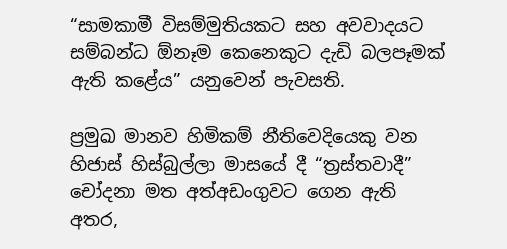“සාමකාමී විසම්මුතියකට සහ අවවාදයට සම්බන්ධ ඕනෑම කෙනෙකුට දැඩි බලපෑමක් ඇති කළේය” යනුවෙන් පැවසති.

ප්‍රමුඛ මානව හිමිකම් නීතිවෙදියෙකු වන හිජාස් හිස්බුල්ලා මාසයේ දී “ත්‍රස්තවාදී” චෝදනා මත අත්අඩංගුවට ගෙන ඇති අතර,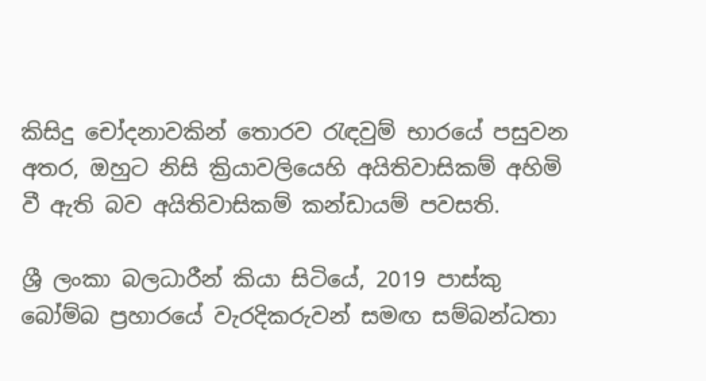කිසිදු චෝදනාවකින් තොරව රැඳවුම් භාරයේ පසුවන අතර, ඔහුට නිසි ක්‍රියාවලියෙහි අයිතිවාසිකම් අහිමි වී ඇති බව අයිතිවාසිකම් කන්ඩායම් පවසති.

ශ්‍රී ලංකා බලධාරීන් කියා සිටියේ, 2019 පාස්කු බෝම්බ ප්‍රහාරයේ වැරදිකරුවන් සමඟ සම්බන්ධතා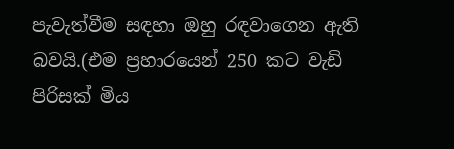පැවැත්වීම සඳහා ඔහු රඳවාගෙන ඇති බවයි.(එම ප්‍රහාරයෙන් 250 කට වැඩි පිරිසක් මිය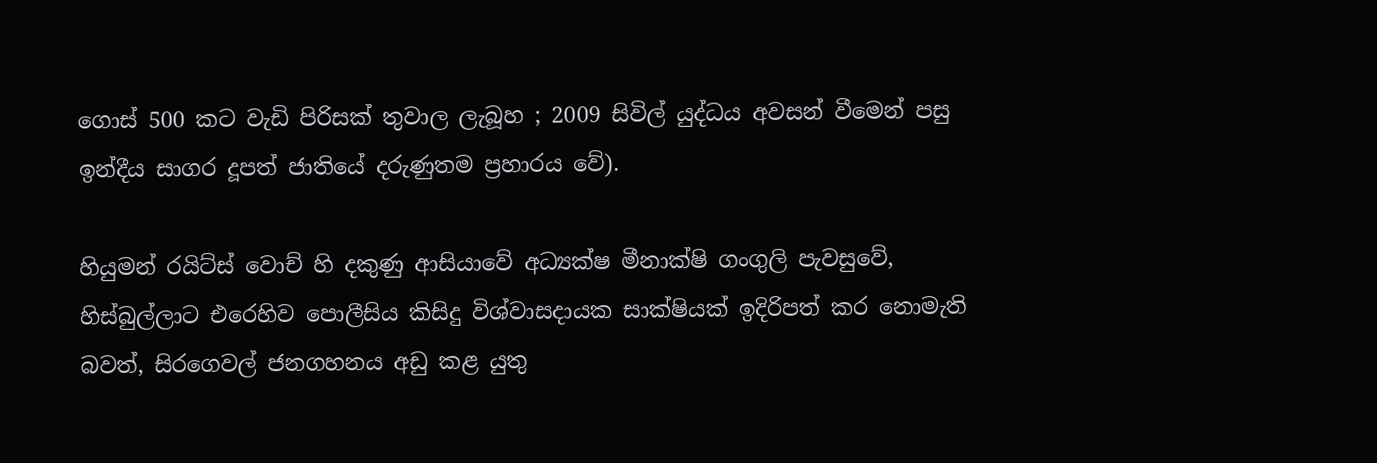ගොස් 500 කට වැඩි පිරිසක් තුවාල ලැබූහ ; 2009 සිවිල් යුද්ධය අවසන් වීමෙන් පසු ඉන්දීය සාගර දූපත් ජාතියේ දරුණුතම ප්‍රහාරය වේ).

හියුමන් රයිට්ස් වොච් හි දකුණු ආසියාවේ අධ්‍යක්ෂ මීනාක්ෂි ගංගුලි පැවසුවේ, හිස්බුල්ලාට එරෙහිව පොලීසිය කිසිදු විශ්වාසදායක සාක්ෂියක් ඉදිරිපත් කර නොමැති බවත්, සිරගෙවල් ජනගහනය අඩු කළ යුතු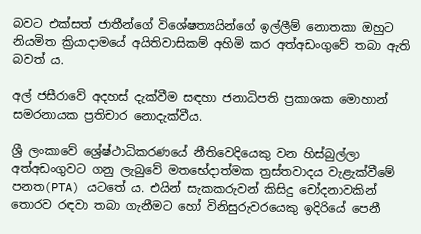බවට එක්සත් ජාතීන්ගේ විශේෂත්‍යයින්ගේ ඉල්ලීම් නොතකා ඔහුට නියමිත ක්‍රියාදාමයේ අයිතිවාසිකම් අහිමි කර අත්අඩංගුවේ තබා ඇති බවත් ය.

අල් ජසීරාවේ අදහස් දැක්වීම සඳහා ජනාධිපති ප්‍රකාශක මොහාන් සමරනායක ප්‍රතිචාර නොදැක්වීය.

ශ්‍රී ලංකාවේ ශ්‍රේෂ්ථාධිකරණයේ නීතිවෙදියෙකු වන හිස්බුල්ලා අත්අඩංගුවට ගනු ලැබුවේ මතභේදාත්මක ත්‍රස්තවාදය වැළැක්වීමේ පනත(PTA) යටතේ ය. එයින් සැකකරුවන් කිසිදු චෝදනාවකින් තොරව රඳවා තබා ගැනීමට හෝ විනිසුරුවරයෙකු ඉදිරියේ පෙනී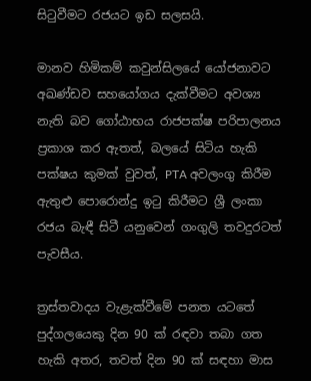සිටුවීමට රජයට ඉඩ සලසයි.

මානව හිමිකම් කවුන්සිලයේ යෝජනාවට අඛණ්ඩව සහයෝගය දැක්වීමට අවශ්‍ය නැති බව ගෝඨාභය රාජපක්ෂ පරිපාලනය ප්‍රකාශ කර ඇතත්, බලයේ සිටිය හැකි පක්ෂය කුමක් වුවත්, PTA අවලංගු කිරීම ඇතුළු පොරොන්දු ඉටු කිරීමට ශ්‍රී ලංකා රජය බැඳී සිටී යනුවෙන් ගංගුලි තවදුරටත් පැවසීය.

ත්‍රස්තවාදය වැළැක්වීමේ පනත යටතේ පුද්ගලයෙකු දින 90 ක් රඳවා තබා ගත හැකි අතර, තවත් දින 90 ක් සඳහා මාස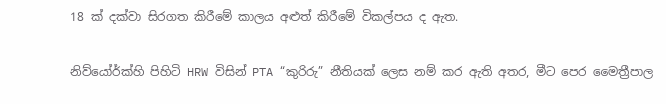18 ක් දක්වා සිරගත කිරීමේ කාලය අළුත් කිරීමේ විකල්පය ද ඇත.

නිව්යෝර්ක්හි පිහිටි HRW විසින් PTA “කුරිරු” නීතියක් ලෙස නම් කර ඇති අතර, මීට පෙර මෛත්‍රීපාල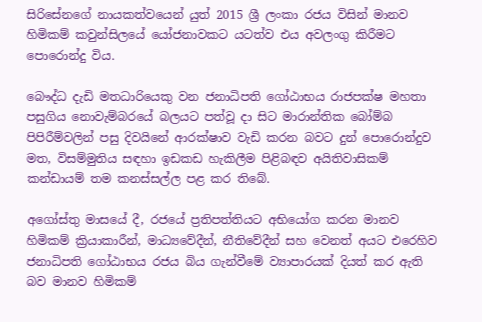සිරිසේනගේ නායකත්වයෙන් යුත් 2015 ශ්‍රී ලංකා රජය විසින් මානව හිමිකම් කවුන්සිලයේ යෝජනාවකට යටත්ව එය අවලංගු කිරීමට පොරොන්දු විය.

බෞද්ධ දැඩි මතධාරියෙකු වන ජනාධිපති ගෝඨාභය රාජපක්ෂ මහතා පසුගිය නොවැම්බරයේ බලයට පත්වූ දා සිට මාරාන්තික බෝම්බ පිපිරීම්වලින් පසු දිවයිනේ ආරක්ෂාව වැඩි කරන බවට දුන් පොරොන්දුව මත, විසම්මුතිය සඳහා ඉඩකඩ හැකිලීම පිළිබඳව අයිතිවාසිකම් කන්ඩායම් තම කනස්සල්ල පළ කර තිබේ.

අගෝස්තු මාසයේ දී, රජයේ ප්‍රතිපත්තියට අභියෝග කරන මානව හිමිකම් ක්‍රියාකාරීන්, මාධ්‍යවේදීන්, නීතිවේදීන් සහ වෙනත් අයට එරෙහිව ජනාධිපති ගෝඨාභය රජය බිය ගැන්වීමේ ව්‍යාපාරයක් දියත් කර ඇති බව මානව හිමිකම්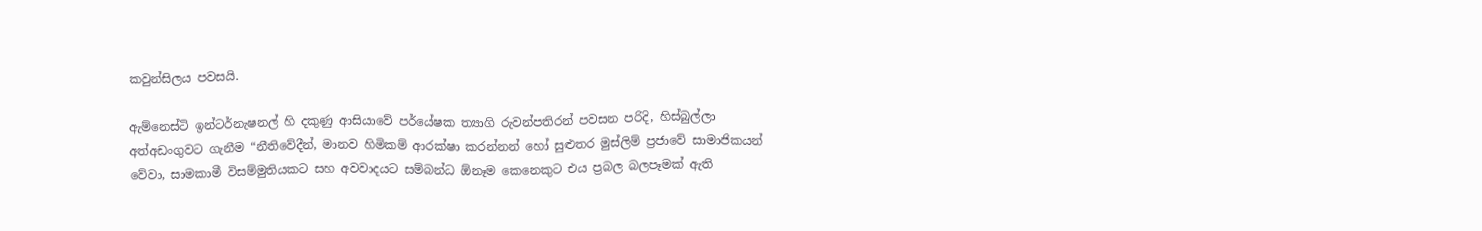කවුන්සිලය පවසයි.

ඇම්නෙස්ටි ඉන්ටර්නැෂනල් හි දකුණු ආසියාවේ පර්යේෂක ත්‍යාගි රුවන්පතිරන් පවසන පරිදි, හිස්බුල්ලා අත්අඩංගුවට ගැනීම “නීතිවේදීන්, මානව හිමිකම් ආරක්ෂා කරන්නන් හෝ සුළුතර මුස්ලිම් ප්‍රජාවේ සාමාජිකයන් වේවා, සාමකාමී විසම්මුතියකට සහ අවවාදයට සම්බන්ධ ඕනෑම කෙනෙකුට එය ප්‍රබල බලපෑමක් ඇති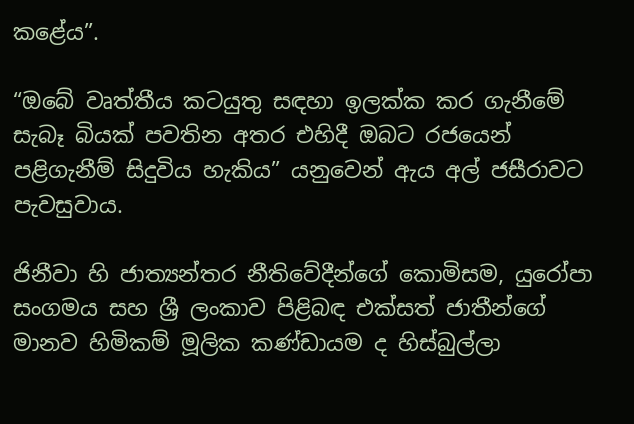කළේය”.

“ඔබේ වෘත්තීය කටයුතු සඳහා ඉලක්ක කර ගැනීමේ සැබෑ බියක් පවතින අතර එහිදී ඔබට රජයෙන් පළිගැනීම් සිදුවිය හැකිය” යනුවෙන් ඇය අල් ජසීරාවට පැවසුවාය.

ජිනීවා හි ජාත්‍යන්තර නීතිවේදීන්ගේ කොමිසම, යුරෝපා සංගමය සහ ශ්‍රී ලංකාව පිළිබඳ එක්සත් ජාතීන්ගේ මානව හිමිකම් මූලික කණ්ඩායම ද හිස්බුල්ලා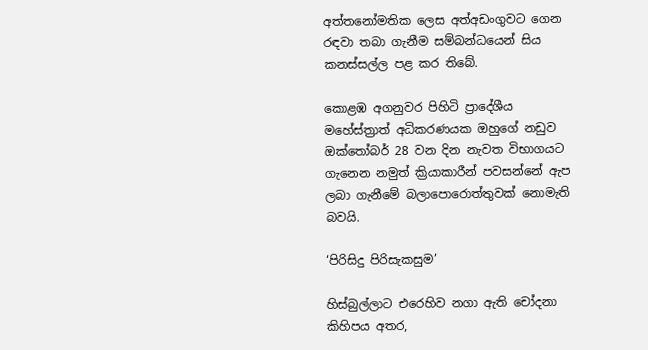අත්තනෝමතික ලෙස අත්අඩංගුවට ගෙන රඳවා තබා ගැනීම සම්බන්ධයෙන් සිය කනස්සල්ල පළ කර තිබේ.

කොළඹ අගනුවර පිහිටි ප්‍රාදේශීය මහේස්ත්‍රාත් අධිකරණයක ඔහුගේ නඩුව ඔක්තෝබර් 28 වන දින නැවත විභාගයට ගැනෙන නමුත් ක්‍රියාකාරීන් පවසන්නේ ඇප ලබා ගැනීමේ බලාපොරොත්තුවක් නොමැති බවයි.

‘පිරිසිදු පිරිසැකසුම’

හිස්බුල්ලාට එරෙහිව නගා ඇති චෝදනා කිහිපය අතර,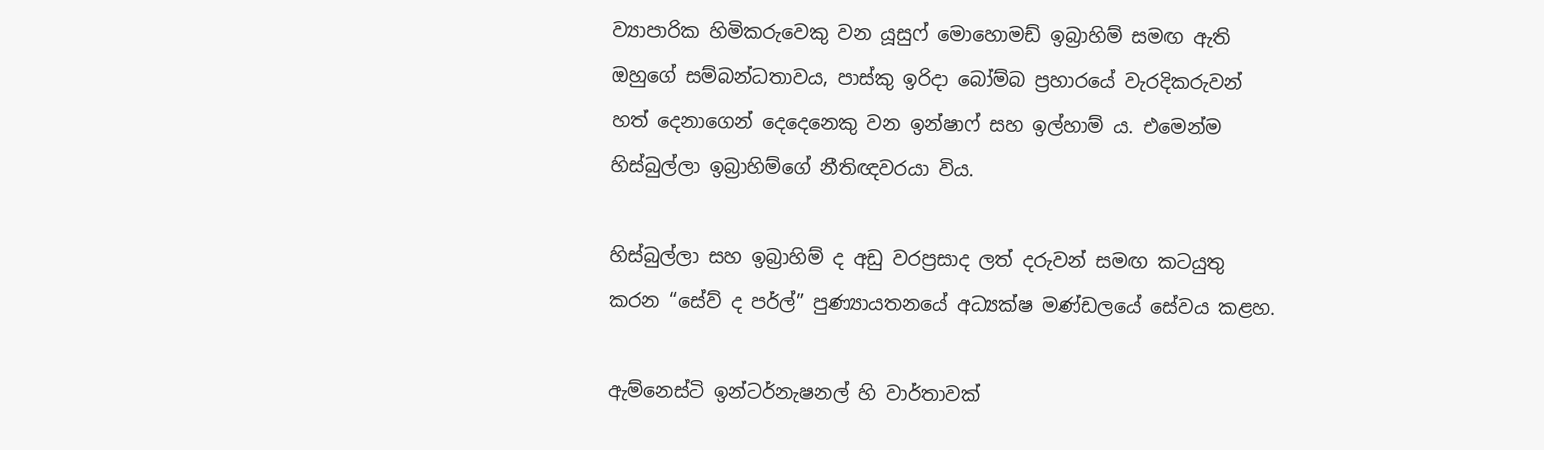ව්‍යාපාරික හිමිකරුවෙකු වන යූසුෆ් මොහොමඩ් ඉබ්‍රාහිම් සමඟ ඇති ඔහුගේ සම්බන්ධතාවය, පාස්කු ඉරිදා බෝම්බ ප්‍රහාරයේ වැරදිකරුවන් හත් දෙනාගෙන් දෙදෙනෙකු වන ඉන්ෂාෆ් සහ ඉල්හාම් ය. එමෙන්ම හිස්බුල්ලා ඉබ්‍රාහිම්ගේ නීතිඥවරයා විය.

හිස්බුල්ලා සහ ඉබ්‍රාහිම් ද අඩු වරප්‍රසාද ලත් දරුවන් සමඟ කටයුතු කරන “සේව් ද පර්ල්” පුණ්‍යායතනයේ අධ්‍යක්ෂ මණ්ඩලයේ සේවය කළහ.

ඇම්නෙස්ටි ඉන්ටර්නැෂනල් හි වාර්තාවක්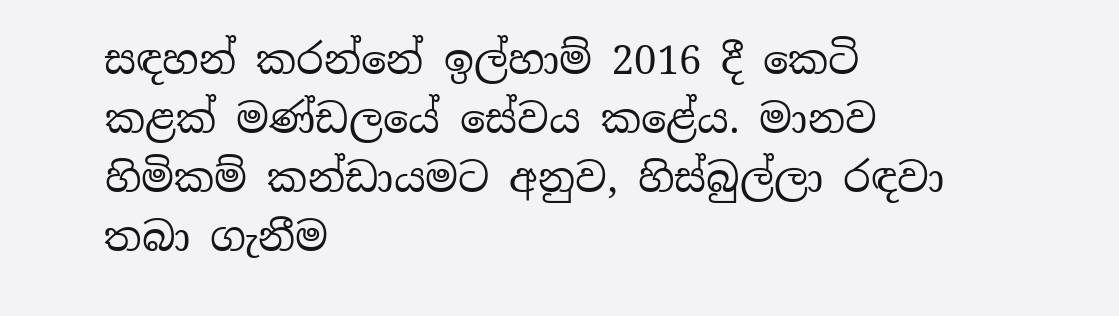සඳහන් කරන්නේ ඉල්හාම් 2016 දී කෙටි කළක් මණ්ඩලයේ සේවය කළේය. මානව හිමිකම් කන්ඩායමට අනුව, හිස්බුල්ලා රඳවා තබා ගැනීම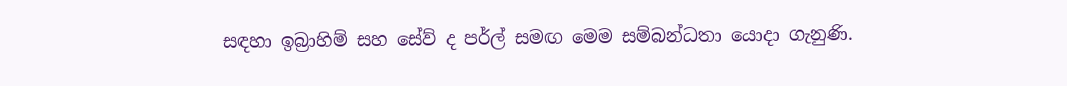සඳහා ඉබ්‍රාහිම් සහ සේව් ද පර්ල් සමඟ මෙම සම්බන්ධතා යොදා ගැනුණි.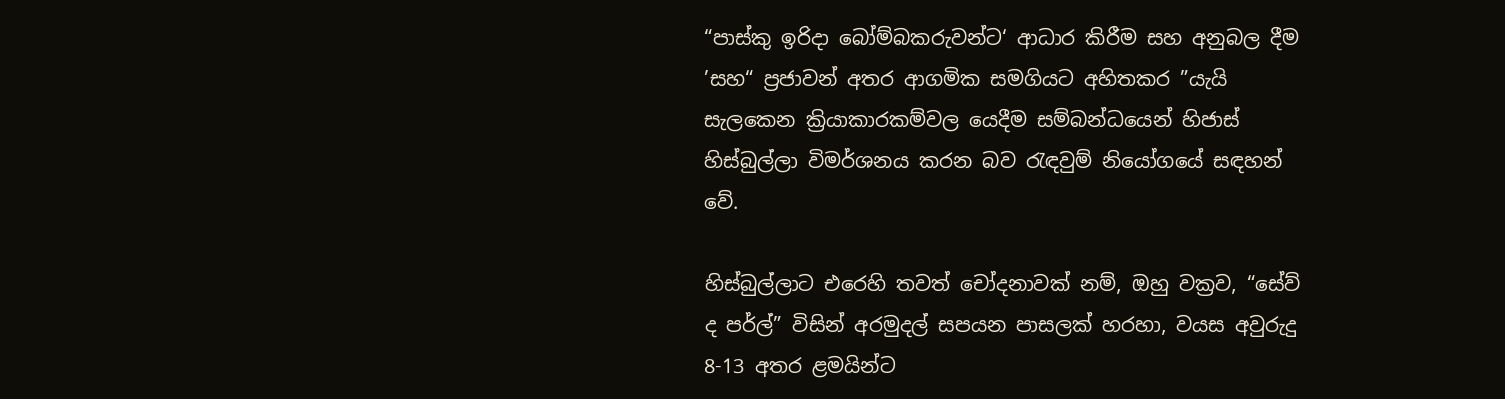“පාස්කු ඉරිදා බෝම්බකරුවන්ට‘ ආධාර කිරීම සහ අනුබල දීම ’සහ“ ප්‍රජාවන් අතර ආගමික සමගියට අහිතකර ”යැයි සැලකෙන ක්‍රියාකාරකම්වල යෙදීම සම්බන්ධයෙන් හිජාස් හිස්බුල්ලා විමර්ශනය කරන බව රැඳවුම් නියෝගයේ සඳහන් වේ.

හිස්බුල්ලාට එරෙහි තවත් චෝදනාවක් නම්, ඔහු වක්‍රව, “සේව් ද පර්ල්” විසින් අරමුදල් සපයන පාසලක් හරහා, වයස අවුරුදු 8-13 අතර ළමයින්ට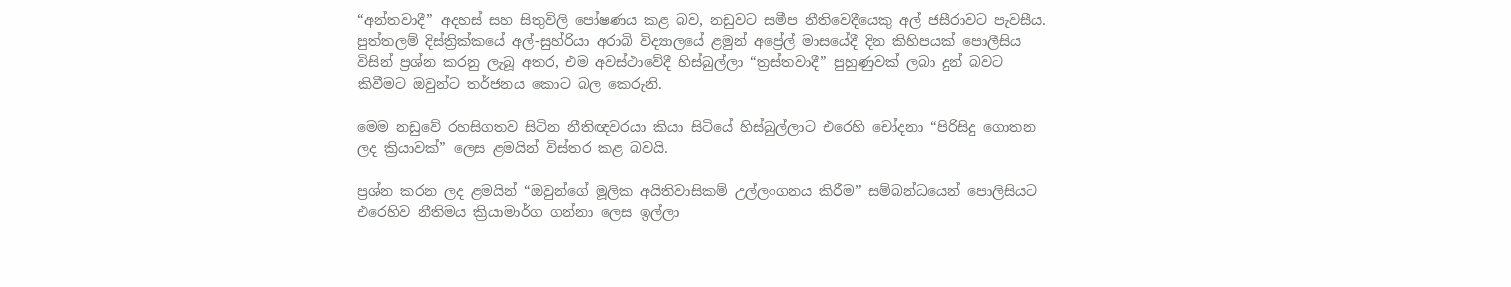“අන්තවාදී” අදහස් සහ සිතුවිලි පෝෂණය කළ බව, නඩුවට සමීප නීතිවෙදීයෙකු අල් ජසීරාවට පැවසීය. පුත්තලම් දිස්ත්‍රික්කයේ අල්-සුහ්රියා අරාබි විද්‍යාලයේ ළමුන් අප්‍රේල් මාසයේදී දින කිහිපයක් පොලීසිය විසින් ප්‍රශ්න කරනු ලැබූ අතර, එම අවස්ථාවේදී හිස්බුල්ලා “ත්‍රස්තවාදී” පුහුණුවක් ලබා දුන් බවට කිවීමට ඔවුන්ට තර්ජනය කොට බල කෙරුනි.

මෙම නඩුවේ රහසිගතව සිටින නීතිඥවරයා කියා සිටියේ හිස්බුල්ලාට එරෙහි චෝදනා “පිරිසිදු ගොතන ලද ක්‍රියාවක්” ලෙස ළමයින් විස්තර කළ බවයි.

ප්‍රශ්න කරන ලද ළමයින් “ඔවුන්ගේ මූලික අයිතිවාසිකම් උල්ලංගනය කිරීම” සම්බන්ධයෙන් පොලිසියට එරෙහිව නීතිමය ක්‍රියාමාර්ග ගන්නා ලෙස ඉල්ලා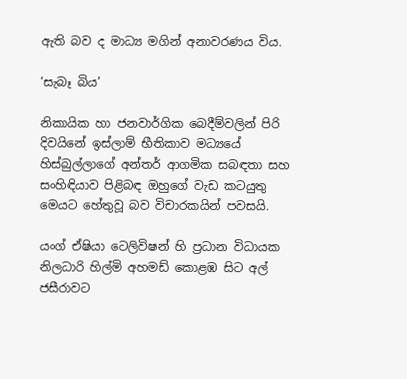ඇති බව ද මාධ්‍ය මගින් අනාවරණය විය.

‘සැබෑ බිය’

නිකායික හා ජනවාර්ගික බෙදීම්වලින් පිරි දිවයිනේ ඉස්ලාම් භීතිකාව මධ්‍යයේ හිස්බුල්ලාගේ අන්තර් ආගමික සබඳතා සහ සංහිඳියාව පිළිබඳ ඔහුගේ වැඩ කටයුතු මෙයට හේතුවූ බව විචාරකයින් පවසයි.

යංග් ඒෂියා ටෙලිවිෂන් හි ප්‍රධාන විධායක නිලධාරි හිල්මි අහමඩ් කොළඹ සිට අල් ජසීරාවට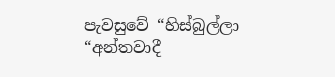පැවසුවේ “හිස්බුල්ලා “අන්තවාදී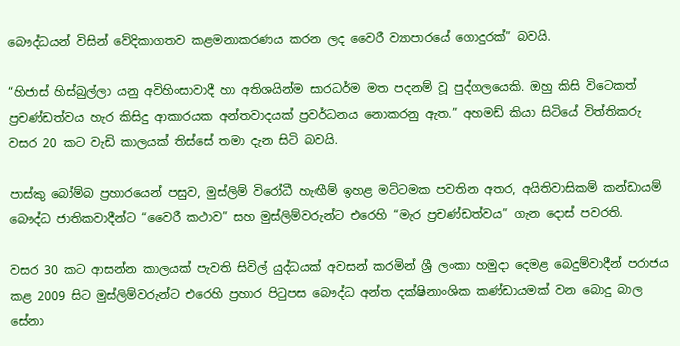බෞද්ධයන් විසින් වේදිකාගතව කළමනාකරණය කරන ලද වෛරී ව්‍යාපාරයේ ගොදුරක්” බවයි.

“හිජාස් හිස්බුල්ලා යනු අවිහිංසාවාදී හා අතිශයින්ම සාරධර්ම මත පදනම් වූ පුද්ගලයෙකි. ඔහු කිසි විටෙකත් ප්‍රචණ්ඩත්වය හැර කිසිදු ආකාරයක අන්තවාදයක් ප්‍රවර්ධනය නොකරනු ඇත.” අහමඩ් කියා සිටියේ විත්තිකරු වසර 20 කට වැඩි කාලයක් තිස්සේ තමා දැන සිටි බවයි.

පාස්කු බෝම්බ ප්‍රහාරයෙන් පසුව, මුස්ලිම් විරෝධී හැඟීම් ඉහළ මට්ටමක පවතින අතර, අයිතිවාසිකම් කන්ඩායම් බෞද්ධ ජාතිකවාදීන්ට “වෛරී කථාව” සහ මුස්ලිම්වරුන්ට එරෙහි “මැර ප්‍රචණ්ඩත්වය” ගැන දොස් පවරති.

වසර 30 කට ආසන්න කාලයක් පැවති සිවිල් යුද්ධයක් අවසන් කරමින් ශ්‍රී ලංකා හමුදා දෙමළ බෙදුම්වාදීන් පරාජය කළ 2009 සිට මුස්ලිම්වරුන්ට එරෙහි ප්‍රහාර පිටුපස බෞද්ධ අන්ත දක්ෂිනාංශික කණ්ඩායමක් වන බොදු බාල සේනා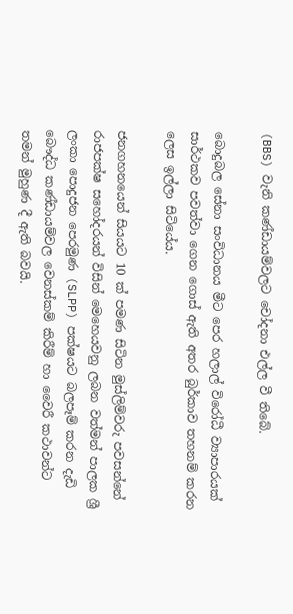(BBS) වැනි කණ්ඩායම්වලට චෝදනා එල්ල වී තිබේ.

බොදුබල සේනා සංවිධානය මීට පෙර හලාල් විරෝධී ව්‍යාපාරයක් සාර්ථකව පවත්වා ගෙන ගොස් ඇති අතර බුර්කාව තහනම් කරන ලෙස ඉල්ලා සිටියේය.

ජනගහනයෙන් සියයට 10 ක් පමණ සිටින මුස්ලිම්වරු පවසන්නේ රාජපක්ෂ සහෝදරයන් විසින් මෙහෙයවනු ලබන වත්මන් පාලක ශ්‍රී ලංකා පොදුජන පෙරමුණ (SLPP) පක්ෂයට බලපෑම් කරන දැඩි බෞද්ධ කණ්ඩායම්වල වෙනස්කම් කිරීම් හා වෛරී කථාවන්ට තමන් මුහුණ දී ඇති බවයි.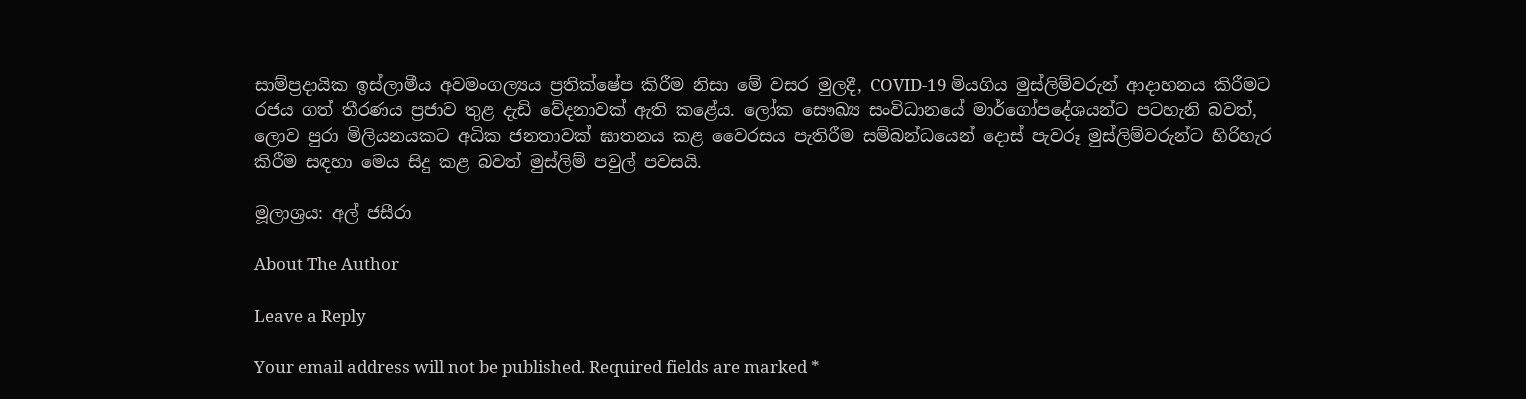සාම්ප්‍රදායික ඉස්ලාමීය අවමංගල්‍යය ප්‍රතික්ෂේප කිරීම නිසා මේ වසර මුලදී, COVID-19 මියගිය මුස්ලිම්වරුන් ආදාහනය කිරීමට රජය ගත් තීරණය ප්‍රජාව තුළ දැඩි වේදනාවක් ඇති කළේය. ලෝක සෞඛ්‍ය සංවිධානයේ මාර්ගෝපදේශයන්ට පටහැනි බවත්, ලොව පුරා මිලියනයකට අධික ජනතාවක් ඝාතනය කළ වෛරසය පැතිරීම සම්බන්ධයෙන් දොස් පැවරූ මුස්ලිම්වරුන්ට හිරිහැර කිරීම සඳහා මෙය සිදු කළ බවත් මුස්ලිම් පවුල් පවසයි.

මූලාශ්‍රය: අල් ජසීරා

About The Author

Leave a Reply

Your email address will not be published. Required fields are marked *